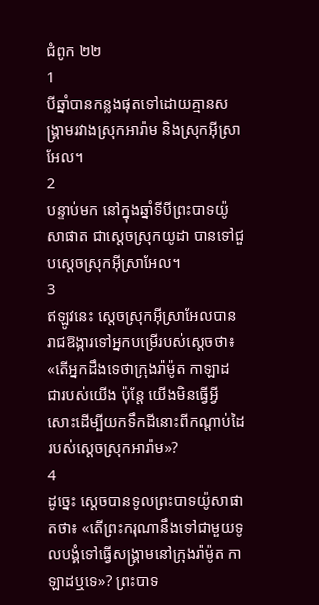ជំពូក ២២
1
បីឆ្នាំបានកន្លងផុតទៅដោយគ្មានសង្គ្រាមរវាងស្រុកអារ៉ាម និងស្រុកអ៊ីស្រាអែល។
2
បន្ទាប់មក នៅក្នុងឆ្នាំទីបីព្រះបាទយ៉ូសាផាត ជាស្ដេចស្រុកយូដា បានទៅជួបស្ដេចស្រុកអ៊ីស្រាអែល។
3
ឥឡូវនេះ ស្តេចស្រុកអ៊ីស្រាអែលបានរាជឱង្ការទៅអ្នកបម្រើរបស់ស្តេចថា៖ «តើអ្នកដឹងទេថាក្រុងរ៉ាម៉ូត កាឡាដ ជារបស់យើង ប៉ុន្តែ យើងមិនធ្វើអ្វីសោះដើម្បីយកទឹកដីនោះពីកណ្តាប់ដៃរបស់ស្តេចស្រុកអារ៉ាម»?
4
ដូច្នេះ ស្តេចបានទូលព្រះបាទយ៉ូសាផាតថា៖ «តើព្រះករុណានឹងទៅជាមួយទូលបង្គំទៅធ្វើសង្គ្រាមនៅក្រុងរ៉ាម៉ូត កាឡាដឬទេ»? ព្រះបាទ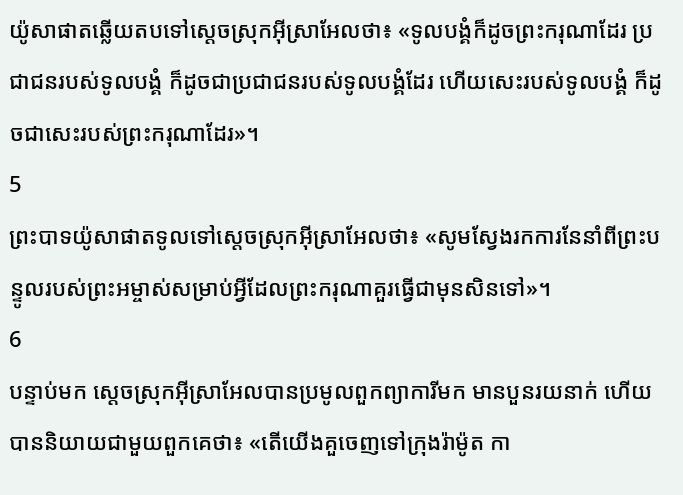យ៉ូសាផាតឆ្លើយតបទៅស្តេចស្រុកអ៊ីស្រាអែលថា៖ «ទូលបង្គំក៏ដូចព្រះករុណាដែរ ប្រជាជនរបស់ទូលបង្គំ ក៏ដូចជាប្រជាជនរបស់ទូលបង្គំដែរ ហើយសេះរបស់ទូលបង្គំ ក៏ដូចជាសេះរបស់ព្រះករុណាដែរ»។
5
ព្រះបាទយ៉ូសាផាតទូលទៅស្តេចស្រុកអ៊ីស្រាអែលថា៖ «សូមស្វែងរកការនែនាំពីព្រះបន្ទូលរបស់ព្រះអម្ចាស់សម្រាប់អ្វីដែលព្រះករុណាគួរធ្វើជាមុនសិនទៅ»។
6
បន្ទាប់មក ស្តេចស្រុកអ៊ីស្រាអែលបានប្រមូលពួកព្យាការីមក មានបួនរយនាក់ ហើយបាននិយាយជាមួយពួកគេថា៖ «តើយើងគួចេញទៅក្រុងរ៉ាម៉ូត កា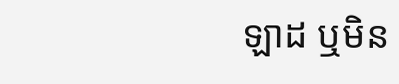ឡាដ ឬមិន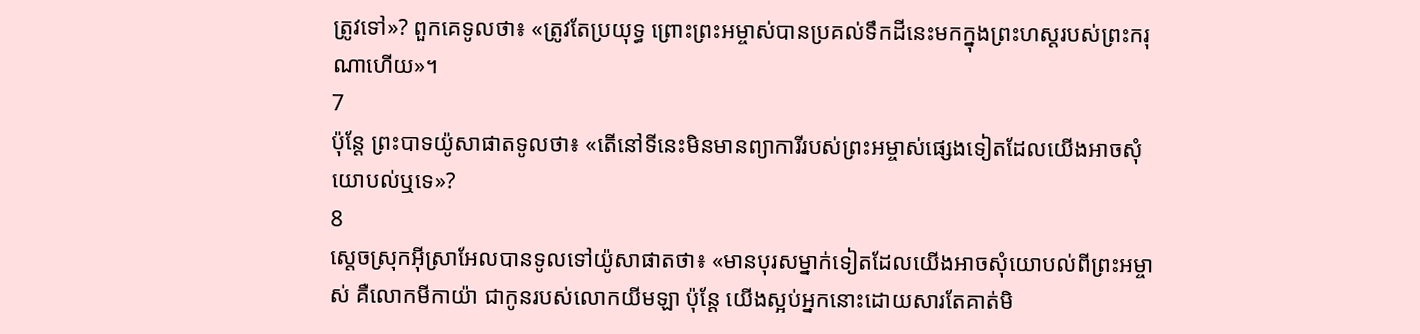ត្រូវទៅ»? ពួកគេទូលថា៖ «ត្រូវតែប្រយុទ្ធ ព្រោះព្រះអម្ចាស់បានប្រគល់ទឹកដីនេះមកក្នុងព្រះហស្តរបស់ព្រះករុណាហើយ»។
7
ប៉ុន្តែ ព្រះបាទយ៉ូសាផាតទូលថា៖ «តើនៅទីនេះមិនមានព្យាការីរបស់ព្រះអម្ចាស់ផ្សេងទៀតដែលយើងអាចសុំយោបល់ឬទេ»?
8
ស្តេចស្រុកអ៊ីស្រាអែលបានទូលទៅយ៉ូសាផាតថា៖ «មានបុរសម្នាក់ទៀតដែលយើងអាចសុំយោបល់ពីព្រះអម្ចាស់ គឺលោកមីកាយ៉ា ជាកូនរបស់លោកយីមឡា ប៉ុន្តែ យើងស្អប់អ្នកនោះដោយសារតែគាត់មិ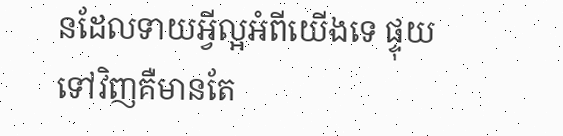នដែលទាយអ្វីល្អអំពីយើងទេ ផ្ទុយទៅវិញគឺមានតែ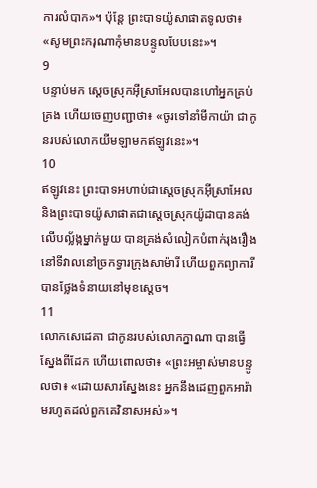ការលំបាក»។ ប៉ុន្តែ ព្រះបាទយ៉ូសាផាតទូលថា៖ «សូមព្រះករុណាកុំមានបន្ទូលបែបនេះ»។
9
បន្ទាប់មក ស្តេចស្រុកអ៊ីស្រាអែលបានហៅអ្នកគ្រប់គ្រង ហើយចេញបញ្ជាថា៖ «ចូរទៅនាំមីកាយ៉ា ជាកូនរបស់លោកយីមឡាមកឥឡូវនេះ»។
10
ឥឡូវនេះ ព្រះបាទអហាប់ជាស្តេចស្រុកអ៊ីស្រាអែល និងព្រះបាទយ៉ូសាផាតជាស្តេចស្រុកយ៉ូដាបានគង់លើបល្ល័ង្កម្នាក់មួយ បានគ្រង់សំលៀកបំពាក់រុងរឿង នៅទីវាលនៅច្រកទ្វារក្រុងសាម៉ារី ហើយពួកព្យាការីបានថ្លែងទំនាយនៅមុខស្តេច។
11
លោកសេដេគា ជាកូនរបស់លោកក្នាណា បានធ្វើស្នែងពីដែក ហើយពោលថា៖ «ព្រះអម្ចាស់មានបន្ទូលថា៖ «ដោយសារស្នែងនេះ អ្នកនឹងដេញពួកអារ៉ាមរហូតដល់ពួកគេវិនាសអស់»។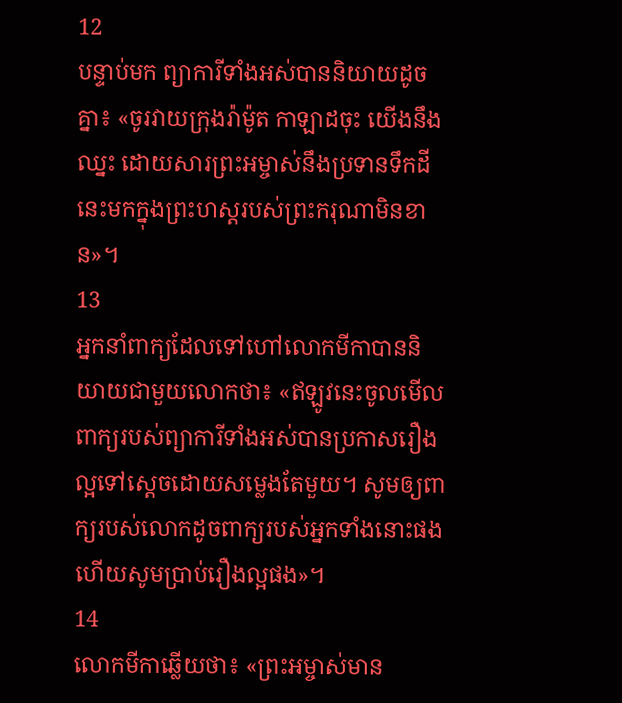12
បន្ទាប់មក ព្យាការីទាំងអស់បាននិយាយដូចគ្នា៖ «ចូរវាយក្រុងរ៉ាម៉ូត កាឡាដចុះ យើងនឹងឈ្នះ ដោយសារព្រះអម្ចាស់នឹងប្រទានទឹកដីនេះមកក្នុងព្រះហស្តរបស់ព្រះករុណាមិនខាន»។
13
អ្នកនាំពាក្យដែលទៅហៅលោកមីកាបាននិយាយជាមួយលោកថា៖ «ឥឡូវនេះចូលមើល ពាក្យរបស់ព្យាការីទាំងអស់បានប្រកាសរឿងល្អទៅស្តេចដោយសម្លេងតែមួយ។ សូមឲ្យពាក្យរបស់លោកដូចពាក្យរបស់អ្នកទាំងនោះផង ហើយសូមបា្រប់រឿងល្អផង»។
14
លោកមីកាឆ្លើយថា៖ «ព្រះអម្ចាស់មាន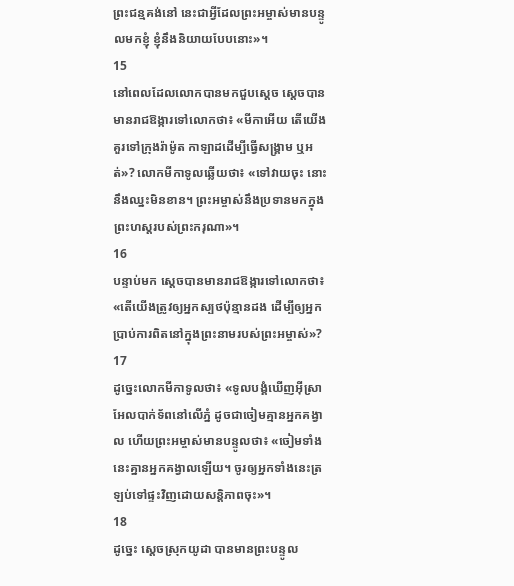ព្រះជន្មគង់នៅ នេះជាអ្វីដែលព្រះអម្ចាស់មានបន្ទូលមកខ្ញុំ ខ្ញុំនឹងនិយាយបែបនោះ»។
15
នៅពេលដែលលោកបានមកជួបស្តេច ស្តេចបានមានរាជឱង្ការទៅលោកថា៖ «មីកាអើយ តើយើងគួរទៅក្រុងរ៉ាម៉ូត កាឡាដដើម្បីធ្វើសង្គ្រាម ឬអត់»? លោកមីកាទូលឆ្លើយថា៖ «ទៅវាយចុះ នោះនឹងឈ្នះមិនខាន។ ព្រះអម្ចាស់នឹងប្រទានមកក្នុងព្រះហស្តរបស់ព្រះករុណា»។
16
បន្ទាប់មក ស្តេចបានមានរាជឱង្ការទៅលោកថា៖ «តើយើងត្រូវឲ្យអ្នកស្បថប៉ុន្មានដង ដើម្បីឲ្យអ្នកប្រាប់ការពិតនៅក្នុងព្រះនាមរបស់ព្រះអម្ចាស់»?
17
ដូច្នេះលោកមីកាទូលថា៖ «ទូលបង្គំឃើញអ៊ីស្រាអែលបាក់ទ័ពនៅលើភ្នំ ដូចជាចៀមគ្មានអ្នកគង្វាល ហើយព្រះអម្ចាស់មានបន្ទូលថា៖ «ចៀមទាំងនេះគ្នានអ្នកគង្វាលឡើយ។ ចូរឲ្យអ្នកទាំងនេះត្រឡប់ទៅផ្ទះវិញដោយសន្តិភាពចុះ»។
18
ដូច្នេះ ស្តេចស្រុកយូដា បានមានព្រះបន្ទូល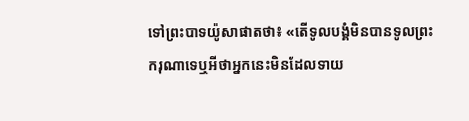ទៅព្រះបាទយ៉ូសាផាតថា៖ «តើទូលបង្គំមិនបានទូលព្រះករុណាទេឬអីថាអ្នកនេះមិនដែលទាយ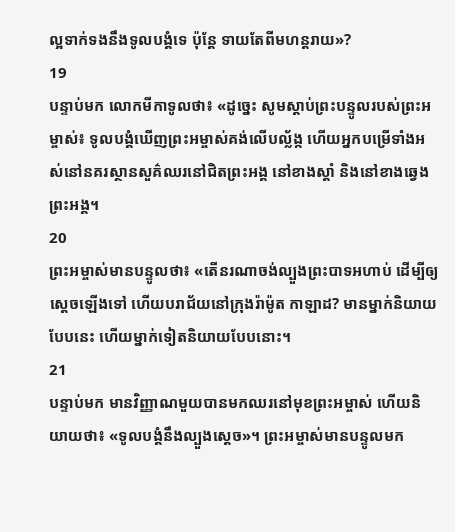ល្អទាក់ទងនឹងទូលបង្គំទេ ប៉ុន្តែ ទាយតែពីមហន្តរាយ»?
19
បន្ទាប់មក លោកមីកាទូលថា៖ «ដូច្នេះ សូមស្តាប់ព្រះបន្ទូលរបស់ព្រះអម្ចាស់៖ ទូលបង្គំឃើញព្រះអម្ចាស់គង់លើបល្ល័ង្ក ហើយអ្នកបម្រើទាំងអស់នៅនគរស្ថានសួគ៌ឈរនៅជិតព្រះអង្គ នៅខាងស្តាំ និងនៅខាងឆ្វេងព្រះអង្គ។
20
ព្រះអម្ចាស់មានបន្ទូលថា៖ «តើនរណាចង់ល្បួងព្រះបាទអហាប់ ដើម្បីឲ្យស្តេចឡើងទៅ ហើយបរាជ័យនៅក្រុងរ៉ាម៉ូត កាឡាដ? មានម្នាក់និយាយបែបនេះ ហើយម្នាក់ទៀតនិយាយបែបនោះ។
21
បន្ទាប់មក មានវិញ្ញាណមួយបានមកឈរនៅមុខព្រះអម្ចាស់ ហើយនិយាយថា៖ «ទូលបង្គំនឹងល្បួងស្តេច»។ ព្រះអម្ចាស់មានបន្ទូលមក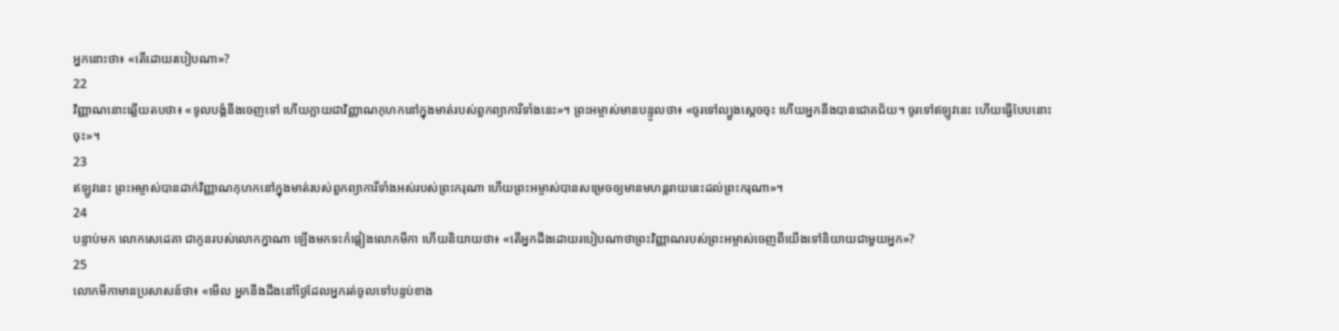អ្នកនោះថា៖ «តើដោយរបៀបណា»?
22
វិញ្ញាណនោះឆ្លើយតបថា៖ «ទូលបង្គំនឹងចេញទៅ ហើយក្លាយជាវិញ្ញាណកុហកនៅក្នុងមាត់របស់ពួកព្យាការីទាំងនេះ»។ ព្រះអម្ចាស់មានបន្ទូលថា៖ «ចូរទៅល្បួងស្តេចចុះ ហើយអ្នកនឹងបានជោគជ័យ។ ចូរទៅឥឡូវនេះ ហើយធ្វើបែបនោះចុះ»។
23
ឥឡូវនេះ ព្រះអម្ចាស់បានដាក់វិញ្ញាណកុហកនៅក្នុងមាត់របស់ពួកព្យាការីទាំងអស់របស់ព្រះករុណា ហើយព្រះអម្ចាស់បានសម្រេចឲ្យមានមហន្តរាយនេះដល់ព្រះករុណា»។
24
បន្ទាប់មក លោកសេដេគា ជាកូនរបស់លោកក្នាណា ឡើងមកទះកំផ្លៀងលោកមីកា ហើយនិយាយថា៖ «តើអ្នកដឹងដោយរបៀបណាថាព្រះវិញ្ញាណរបស់ព្រះអម្ចាស់ចេញពីយើងទៅនិយាយជាមួយអ្នក»?
25
លោកមីកាមានប្រសាសន៍ថា៖ «មើល អ្នកនឹងដឹងនៅថ្ងៃដែលអ្នករត់ចូលទៅបន្ទប់ខាង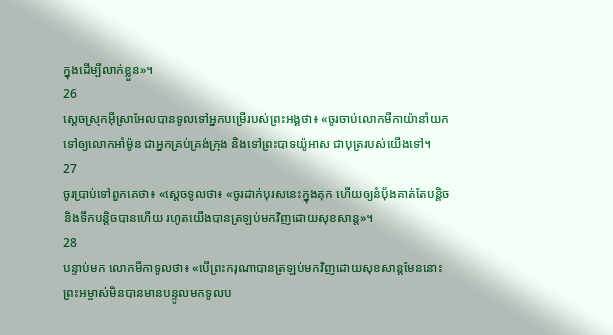ក្នុងដើម្បីលាក់ខ្លួន»។
26
ស្តេចស្រុកអ៊ីស្រាអែលបានទូលទៅអ្នកបម្រើរបស់ព្រះអង្គថា៖ «ចូរចាប់លោកមីកាយ៉ានាំយកទៅឲ្យលោកអាំម៉ូន ជាអ្នកគ្រប់គ្រង់ក្រុង និងទៅព្រះបាទយ៉ូអាស ជាបុត្ររបស់យើងទៅ។
27
ចូរប្រាប់ទៅពួកគេថា៖ «ស្តេចទូលថា៖ «ចូរដាក់បុរសនេះក្នុងគុក ហើយឲ្យនំប័ុងគាត់តែបន្តិច និងទឹកបន្តិចបានហើយ រហូតយើងបានត្រឡប់មកវិញដោយសុខសាន្ត»។
28
បន្ទាប់មក លោកមីកាទូលថា៖ «បើព្រះករុណាបានត្រឡប់មកវិញដោយសុខសាន្តមែននោះព្រះអម្ចាស់មិនបានមានបន្ទូលមកទូលប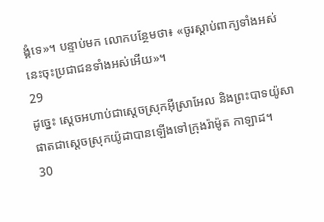ង្គំទេ»។ បន្ទាប់មក លោកបន្ថែមថា៖ «ចូរស្តាប់ពាក្យទាំងអស់នេះចុះប្រជាជនទាំងអស់អើយ»។
29
ដូច្នេះ ស្តេចអហាប់ជាស្តេចស្រុកអ៊ីស្រាអែល និងព្រះបាទយ៉ូសាផាតជាស្តេចស្រុកយ៉ូដាបានឡើងទៅក្រុងរ៉ាម៉ូត កាឡាដ។
30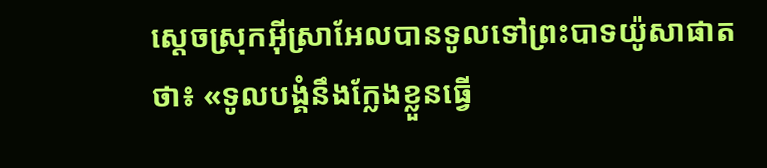ស្តេចស្រុកអ៊ីស្រាអែលបានទូលទៅព្រះបាទយ៉ូសាផាតថា៖ «ទូលបង្គំនឹងក្លែងខ្លួនធ្វើ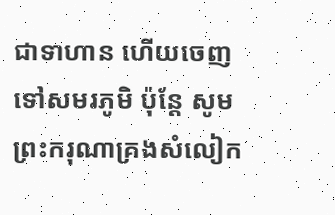ជាទាហាន ហើយចេញទៅសមរភូមិ ប៉ុន្តែ សូមព្រះករុណាគ្រងសំលៀក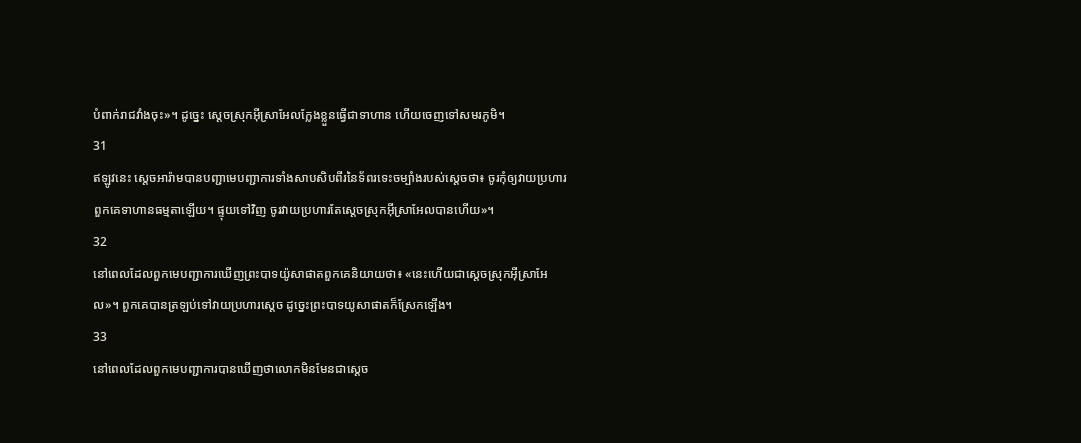បំពាក់រាជវាំងចុះ»។ ដូច្នេះ ស្តេចស្រុកអ៊ីស្រាអែលក្លែងខ្លួនធ្វើជាទាហាន ហើយចេញទៅសមរភូមិ។
31
ឥឡូវនេះ ស្តេចអារ៉ាមបានបញ្ជាមេបញ្ជាការទាំងសាបសិបពីរនៃទ័ពរទេះចម្បាំងរបស់ស្តេចថា៖ ចូរកុំឲ្យវាយប្រហារពួកគេទាហានធម្មតាឡើយ។ ផ្ទុយទៅវិញ ចូរវាយប្រហារតែស្តេចស្រុកអ៊ីស្រាអែលបានហើយ»។
32
នៅពេលដែលពួកមេបញ្ជាការឃើញព្រះបាទយ៉ូសាផាតពួកគេនិយាយថា៖ «នេះហើយជាស្តេចស្រុកអ៊ីស្រាអែល»។ ពួកគេបានត្រឡប់ទៅវាយប្រហារស្តេច ដូច្នេះព្រះបាទយូសាផាតក៏ស្រែកឡើង។
33
នៅពេលដែលពួកមេបញ្ជាការបានឃើញថាលោកមិនមែនជាស្តេច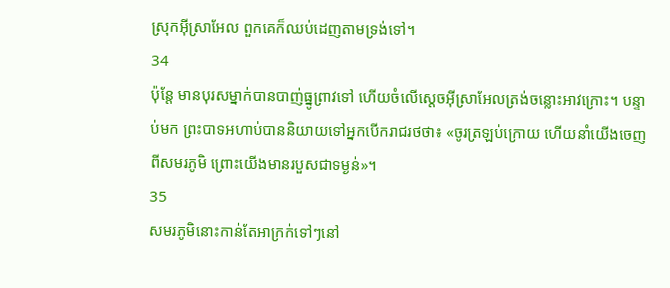ស្រុកអ៊ីស្រាអែល ពួកគេក៏ឈប់ដេញតាមទ្រង់ទៅ។
34
ប៉ុន្តែ មានបុរសម្នាក់បានបាញ់ធ្នូព្រាវទៅ ហើយចំលើស្តេចអ៊ីស្រាអែលត្រង់ចន្លោះអាវក្រោះ។ បន្ទាប់មក ព្រះបាទអហាប់បាននិយាយទៅអ្នកបើករាជរថថា៖ «ចូរត្រឡប់ក្រោយ ហើយនាំយើងចេញពីសមរភូមិ ព្រោះយើងមានរបួសជាទម្ងន់»។
35
សមរភូមិនោះកាន់តែអាក្រក់ទៅៗនៅ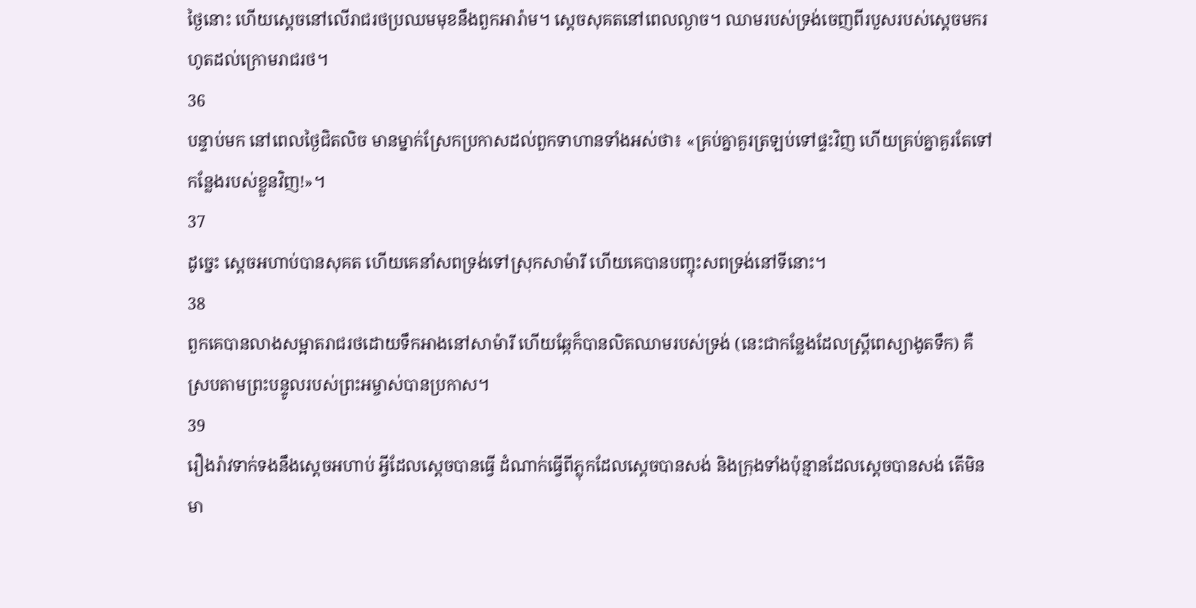ថ្ងៃនោះ ហើយស្តេចនៅលើរាជរថប្រឈមមុខនឹងពួកអារ៉ាម។ ស្តេចសុគតនៅពេលល្ងាច។ ឈាមរបស់ទ្រង់ចេញពីរបួសរបស់ស្តេចមករហូតដល់ក្រោមរាជរថ។
36
បន្ទាប់មក នៅពេលថ្ងៃជិតលិច មានម្នាក់ស្រែកប្រកាសដល់ពួកទាហានទាំងអស់ថា៖ «គ្រប់គ្នាគួរត្រឡប់ទៅផ្ទះវិញ ហើយគ្រប់គ្នាគួរតែទៅកន្លែងរបស់ខ្លួនវិញ!»។
37
ដូច្នេះ ស្តេចអហាប់បានសុគត ហើយគេនាំសពទ្រង់ទៅស្រុកសាម៉ារី ហើយគេបានបញ្ចុះសពទ្រង់នៅទីនោះ។
38
ពួកគេបានលាងសម្អាតរាជរថដោយទឹកអាងនៅសាម៉ារី ហើយឆ្កែក៏បានលិតឈាមរបស់ទ្រង់ (នេះជាកន្លែងដែលស្ត្រីពេស្យាងូតទឹក) គឺស្របតាមព្រះបន្ទូលរបស់ព្រះអម្ចាស់បានប្រកាស។
39
រឿងរ៉ាវទាក់ទងនឹងស្តេចអហាប់ អ្វីដែលស្តេចបានធ្វើ ដំណាក់ធ្វើពីភ្លុកដែលស្តេចបានសង់ និងក្រុងទាំងប៉ុន្មានដែលស្តេចបានសង់ តើមិនមា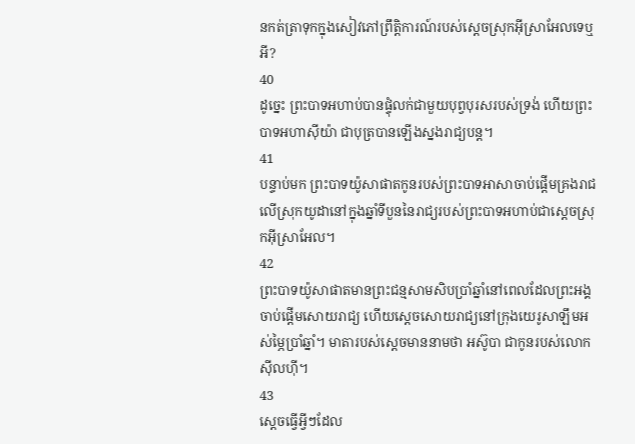នកត់ត្រាទុកក្នុងសៀវភៅព្រឹត្តិការណ៍របស់ស្តេចស្រុកអ៊ីស្រាអែលទេឬអី?
40
ដូច្នេះ ព្រះបាទអហាប់បានផ្ទុំលក់ជាមួយបុព្វបុរសរបស់ទ្រង់ ហើយព្រះបាទអហាស៊ីយ៉ា ជាបុត្របានឡើងស្នងរាជ្យបន្ត។
41
បន្ទាប់មក ព្រះបាទយ៉ូសាផាតកូនរបស់ព្រះបាទអាសាចាប់ផ្តើមគ្រងរាជលើស្រុកយូដានៅក្នុងឆ្នាំទីបួននៃរាជ្យរបស់ព្រះបាទអហាប់ជាស្តេចស្រុកអ៊ីស្រាអែល។
42
ព្រះបាទយ៉ូសាផាតមានព្រះជន្មសាមសិបប្រាំឆ្នាំនៅពេលដែលព្រះអង្គចាប់ផ្តើមសោយរាជ្យ ហើយស្តេចសោយរាជ្យនៅក្រុងយេរូសាឡឹមអស់ម្ភៃប្រាំឆ្នាំ។ មាតារបស់ស្ដេចមាននាមថា អស៊ូបា ជាកូនរបស់លោកស៊ីលហ៊ី។
43
ស្តេចធ្វើអ្វីៗដែល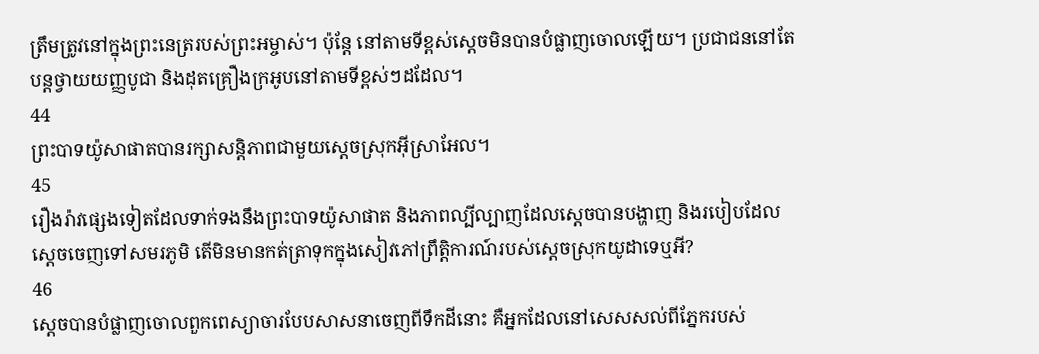ត្រឹមត្រូវនៅក្នុងព្រះនេត្ររបស់ព្រះអម្ចាស់។ ប៉ុន្តែ នៅតាមទីខ្ពស់ស្តេចមិនបានបំផ្លាញចោលឡើយ។ ប្រជាជននៅតែបន្តថ្វាយយញ្ញបូជា និងដុតគ្រឿងក្រអូបនៅតាមទីខ្ពស់ៗដដែល។
44
ព្រះបាទយ៉ូសាផាតបានរក្សាសន្តិភាពជាមួយស្តេចស្រុកអ៊ីស្រាអែល។
45
រឿងរ៉ាវផ្សេងទៀតដែលទាក់ទងនឹងព្រះបាទយ៉ូសាផាត និងភាពល្បីល្បាញដែលស្តេចបានបង្ហាញ និងរបៀបដែលស្តេចចេញទៅសមរភូមិ តើមិនមានកត់ត្រាទុកក្នុងសៀវភៅព្រឹត្តិការណ៍របស់ស្តេចស្រុកយូដាទេឬអី?
46
ស្តេចបានបំផ្លាញចោលពួកពេស្យាចារបែបសាសនាចេញពីទឹកដីនោះ គឺអ្នកដែលនៅសេសសល់ពីភ្នែករបស់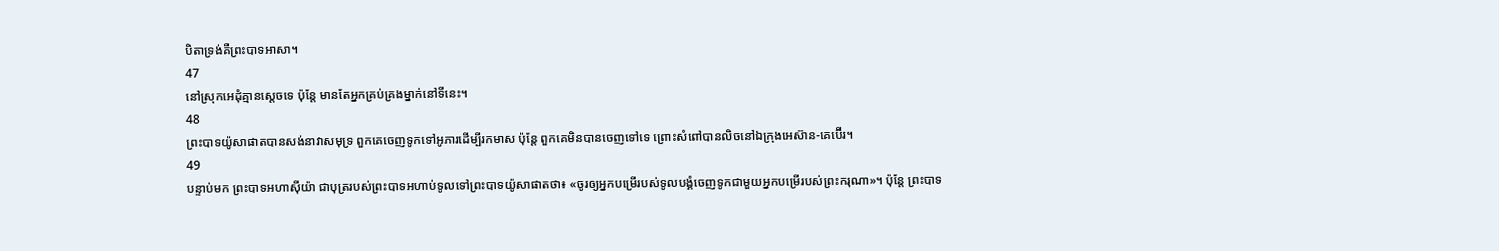បិតាទ្រង់គឺព្រះបាទអាសា។
47
នៅស្រុកអេដុំគ្មានស្តេចទេ ប៉ុន្តែ មានតែអ្នកគ្រប់គ្រងម្នាក់នៅទីនេះ។
48
ព្រះបាទយ៉ូសាផាតបានសង់នាវាសមុទ្រ ពួកគេចេញទូកទៅអូភារដើម្បីរកមាស ប៉ុន្តែ ពួកគេមិនបានចេញទៅទេ ព្រោះសំពៅបានលិចនៅឯក្រុងអេស៊ាន-គេប៊ើរ។
49
បន្ទាប់មក ព្រះបាទអហាស៊ីយ៉ា ជាបុត្ររបស់ព្រះបាទអហាប់ទូលទៅព្រះបាទយ៉ូសាផាតថា៖ «ចូរឲ្យអ្នកបម្រើរបស់ទូលបង្គំចេញទូកជាមួយអ្នកបម្រើរបស់ព្រះករុណា»។ ប៉ុន្តែ ព្រះបាទ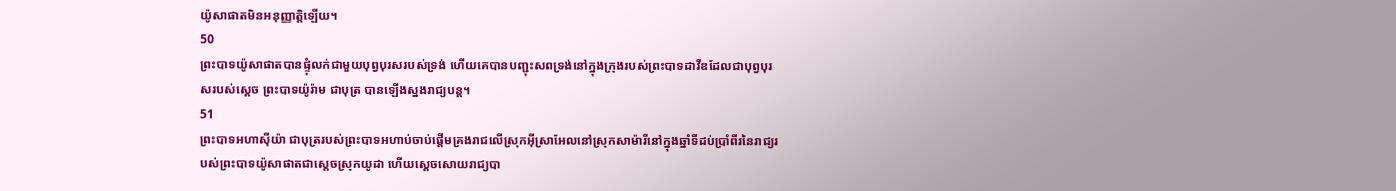យ៉ូសាផាតមិនអនុញ្ញាត្តិឡើយ។
50
ព្រះបាទយ៉ូសាផាតបានផ្ទុំលក់ជាមួយបុព្វបុរសរបស់ទ្រង់ ហើយគេបានបញ្ជុះសពទ្រង់នៅក្នុងក្រុងរបស់ព្រះបាទដាវីឌដែលជាបុព្វបុរសរបស់ស្តេច ព្រះបាទយ៉ូរ៉ាម ជាបុត្រ បានឡើងស្នងរាជ្យបន្ត។
51
ព្រះបាទអហាស៊ីយ៉ា ជាបុត្ររបស់ព្រះបាទអហាប់ចាប់ផ្តើមគ្រងរាជលើស្រុកអ៊ីស្រាអែលនៅស្រុកសាម៉ារីនៅក្នុងឆ្នាំទីដប់ប្រាំពីរនៃរាជ្យរបស់ព្រះបាទយ៉ូសាផាតជាស្តេចស្រុកយូដា ហើយស្តេចសោយរាជ្យបា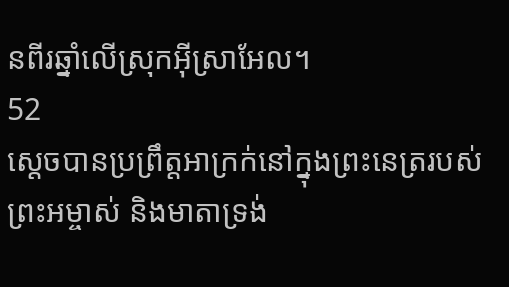នពីរឆ្នាំលើស្រុកអ៊ីស្រាអែល។
52
ស្តេចបានប្រព្រឹត្តអាក្រក់នៅក្នុងព្រះនេត្ររបស់ព្រះអម្ចាស់ និងមាតាទ្រង់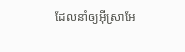ដែលនាំឲ្យអ៊ីស្រាអែ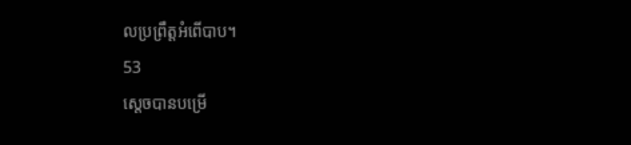លប្រព្រឹត្តអំពើបាប។
53
ស្តេចបានបម្រើ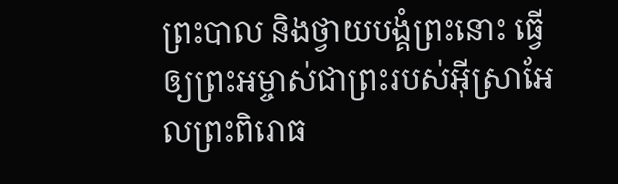ព្រះបាល និងថ្វាយបង្គំព្រះនោះ ធ្វើឲ្យព្រះអម្ចាស់ជាព្រះរបស់អ៊ីស្រាអែលព្រះពិរោធ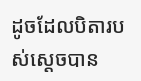ដូចដែលបិតារបស់ស្តេចបាន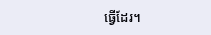ធ្វើដែរ។